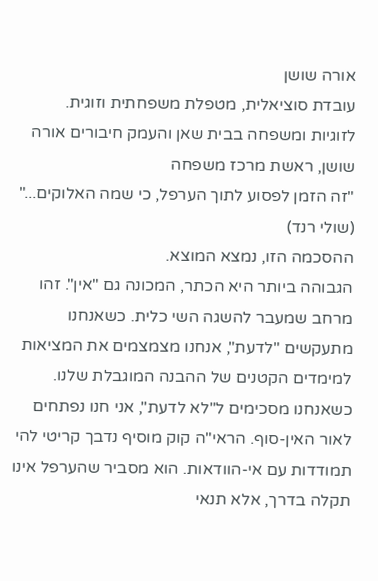אורה שושן
עובדת סוציאלית, מטפלת משפחתית וזוגית.
לזוגיות ומשפחה בבית שאן והעמק חיבורים אורה שושן, ראשת מרכז משפחה
"זה הזמן לפסוע לתוך הערפל, כי שמה האלוקים..." (שולי רנד)
ההסכמה הזו, נמצא המוצא.
הגבוהה ביותר היא הכתר, המכונה גם "אין". זהו מרחב שמעבר להשגה השי כלית. כשאנחנו מתעקשים "לדעת", אנחנו מצמצמים את המציאות למימדים הקטנים של ההבנה המוגבלת שלנו. כשאנחנו מסכימים ל"לא לדעת", אני חנו נפתחים לאור האין-סוף. הראי"ה קוק מוסיף נדבך קריטי להי תמודדות עם אי-הוודאות. הוא מסביר שהערפל אינו תקלה בדרך, אלא תנאי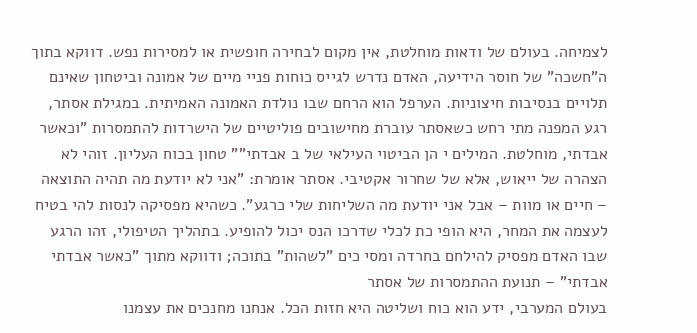לצמיחה. בעולם של ודאות מוחלטת, אין מקום לבחירה חופשית או למסירות נפש. דווקא בתוך ה"חשכה" של חוסר הידיעה, האדם נדרש לגייס כוחות פניי מיים של אמונה וביטחון שאינם תלויים בנסיבות חיצוניות. הערפל הוא הרחם שבו נולדת האמונה האמיתית. במגילת אסתר, רגע המפנה מתי רחש כשאסתר עוברת מחישובים פוליטיים של הישרדות להתמסרות "וכאשר אבדתי, מוחלטת. המילים י הן הביטוי העילאי של ב אבדתי"" טחון בכוח העליון. זוהי לא הצהרה של ייאוש, אלא של שחרור אקטיבי. אסתר אומרת: "אני לא יודעת מה תהיה התוצאה – חיים או מוות – אבל אני יודעת מה השליחות שלי כרגע". כשהיא מפסיקה לנסות להי בטיח לעצמה את המחר, היא הופי כת לכלי שדרכו הנס יכול להופיע. בתהליך הטיפולי, זהו הרגע שבו האדם מפסיק להילחם בחרדה ומסי כים "לשהות" בתוכה; ודווקא מתוך "כאשר אבדתי אבדתי" – תנועת ההתמסרות של אסתר
בעולם המערבי, ידע הוא כוח ושליטה היא חזות הכל. אנחנו מחנכים את עצמנו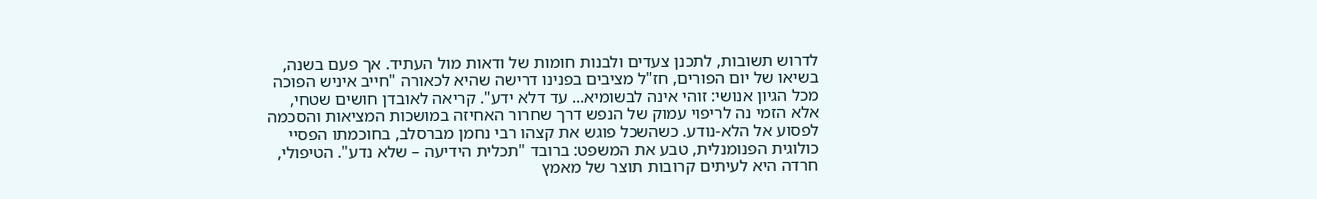לדרוש תשובות, לתכנן צעדים ולבנות חומות של ודאות מול העתיד. אך פעם בשנה, בשיאו של יום הפורים, חז"ל מציבים בפנינו דרישה שהיא לכאורה "חייב איניש הפוכה מכל הגיון אנושי: זוהי אינה לבשומיא... עד דלא ידע". קריאה לאובדן חושים שטחי, אלא הזמי נה לריפוי עמוק של הנפש דרך שחרור האחיזה במושכות המציאות והסכמה לפסוע אל הלא-נודע. כשהשכל פוגש את קצהו רבי נחמן מברסלב, בחוכמתו הפסיי כולוגית הפנומנלית, טבע את המשפט: ברובד "תכלית הידיעה – שלא נדע". הטיפולי, חרדה היא לעיתים קרובות תוצר של מאמץ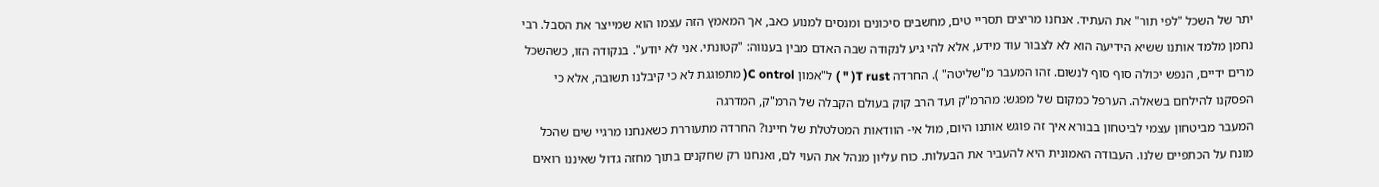יתר של השכל "לפי תור" את העתיד. אנחנו מריצים תסריי טים, מחשבים סיכונים ומנסים למנוע כאב, אך המאמץ הזה עצמו הוא שמייצר את הסבל. רבי נחמן מלמד אותנו ששיא הידיעה הוא לא לצבור עוד מידע, אלא להי גיע לנקודה שבה האדם מבין בענווה: "קטונתי. אני לא יודע". בנקודה הזו, כשהשכל מרים ידיים, הנפש יכולה סוף סוף לנשום. זהו המעבר מ"שליטה" ). החרדה T rust( " ) ל"אמון C ontrol( מתפוגגת לא כי קיבלנו תשובה, אלא כי הפסקנו להילחם בשאלה. הערפל כמקום של מפגש: מהרמ"ק ועד הרב קוק בעולם הקבלה של הרמ"ק, המדרגה
המעבר מביטחון עצמי לביטחון בבורא איך זה פוגש אותנו היום, מול אי- הוודאות המטלטלת של חיינו? החרדה מתעוררת כשאנחנו מרגיי שים שהכל מונח על הכתפיים שלנו. העבודה האמונית היא להעביר את הבעלות. כוח עליון מנהל את העוי לם, ואנחנו רק שחקנים בתוך מחזה גדול שאיננו רואים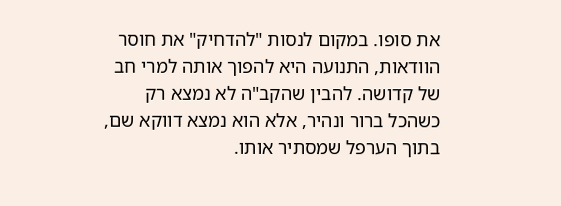את סופו. במקום לנסות "להדחיק" את חוסר הוודאות, התנועה היא להפוך אותה למרי חב של קדושה. להבין שהקב"ה לא נמצא רק כשהכל ברור ונהיר, אלא הוא נמצא דווקא שם, בתוך הערפל שמסתיר אותו.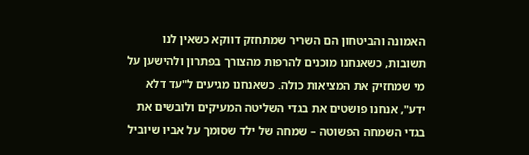האמונה והביטחון הם השריר שמתחזק דווקא כשאין לנו תשובות, כשאנחנו מוכנים להרפות מהצורך בפתרון ולהישען על מי שמחזיק את המציאות כולה. כשאנחנו מגיעים ל"עד דלא ידע", אנחנו פושטים את בגדי השליטה המעיקים ולובשים את בגדי השמחה הפשוטה – שמחה של ילד שסומך על אביו שיוביל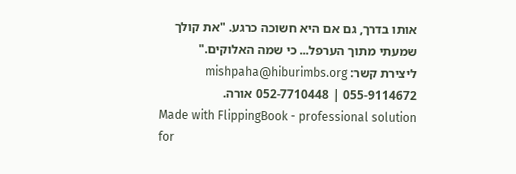אותו בדרך, גם אם היא חשוכה כרגע. "את קולך שמעתי מתוך הערפל... כי שמה האלוקים."
ליצירת קשר: mishpaha@hiburimbs.org 052-7710448 | 055-9114672 אורה.
Made with FlippingBook - professional solution for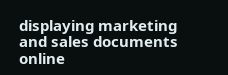displaying marketing and sales documents online